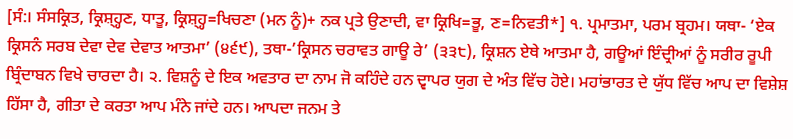[ਸੰ:। ਸੰਸਕ੍ਰਿਤ, ਕ੍ਰਿਸ਼੍ਹ੍ਹਣ, ਧਾਤੂ, ਕ੍ਰਿਸ਼੍ਹ੍ਹ=ਖਿਚਣਾ (ਮਨ ਨੂੰ)+ ਨਕ ਪ੍ਰਤੇ ਉਣਾਦੀ, ਵਾ ਕ੍ਰਿਖਿ=ਭੂ, ਣ=ਨਿਵਤੀ*] ੧. ਪ੍ਰਮਾਤਮਾ, ਪਰਮ ਬ੍ਰਹਮ। ਯਥਾ- ‘ਏਕ ਕ੍ਰਿਸਨੰ ਸਰਬ ਦੇਵਾ ਦੇਵ ਦੇਵਾਤ ਆਤਮਾ’ (੪੬੯), ਤਥਾ-’ਕ੍ਰਿਸਨ ਚਰਾਵਤ ਗਾਊ ਰੇ’ (੩੩੮), ਕ੍ਰਿਸ਼ਨ ਏਥੇ ਆਤਮਾ ਹੈ, ਗਊਆਂ ਇੰਦ੍ਰੀਆਂ ਨੂੰ ਸਰੀਰ ਰੂਪੀ ਬ੍ਰਿੰਦਾਬਨ ਵਿਖੇ ਚਾਰਦਾ ਹੈ। ੨. ਵਿਸ਼ਨੂੰ ਦੇ ਇਕ ਅਵਤਾਰ ਦਾ ਨਾਮ ਜੋ ਕਹਿੰਦੇ ਹਨ ਦ੍ਵਾਪਰ ਯੁਗ ਦੇ ਅੰਤ ਵਿੱਚ ਹੋਏ। ਮਹਾਂਭਾਰਤ ਦੇ ਯੁੱਧ ਵਿੱਚ ਆਪ ਦਾ ਵਿਸ਼ੇਸ਼ ਹਿੱਸਾ ਹੈ, ਗੀਤਾ ਦੇ ਕਰਤਾ ਆਪ ਮੰਨੇ ਜਾਂਦੇ ਹਨ। ਆਪਦਾ ਜਨਮ ਤੇ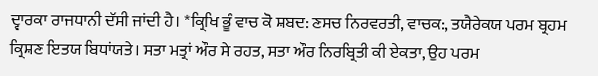ਦ੍ਵਾਰਕਾ ਰਾਜਧਾਨੀ ਦੱਸੀ ਜਾਂਦੀ ਹੈ। *ਕ੍ਰਿਖਿ ਭੂੰ ਵਾਚ ਕੋ ਸ਼ਬਦ: ਣਸਚ ਨਿਰਵਰਤੀ, ਵਾਚਕ:, ਤਯੈਰੇਕਯ ਪਰਮ ਬ੍ਰਹਮ ਕ੍ਰਿਸ਼ਣ ਇਤਯ ਬਿਧਾਂਯਤੇ। ਸਤਾ ਮਤ੍ਰਾਂ ਔਰ ਸੇ ਰਹਤ, ਸਤਾ ਔਰ ਨਿਰਬ੍ਰਿਤੀ ਕੀ ਏਕਤਾ, ਉਹ ਪਰਮ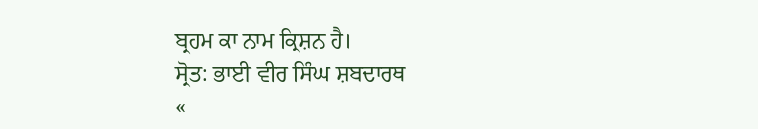ਬ੍ਰਹਮ ਕਾ ਨਾਮ ਕ੍ਰਿਸ਼ਨ ਹੈ।
ਸ੍ਰੋਤ: ਭਾਈ ਵੀਰ ਸਿੰਘ ਸ਼ਬਦਾਰਥ
«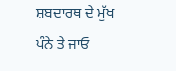ਸ਼ਬਦਾਰਥ ਦੇ ਮੁੱਖ ਪੰਨੇ ਤੇ ਜਾਓ